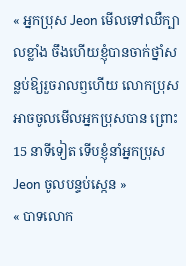« អ្នកប្រុស Jeon មើលទៅឈឺក្បាលខ្លាំង ចឹងហើយខ្ញុំបានចាក់ថ្នាំសន្លប់ឱ្យរួចរាលឭហើយ លោកប្រុសអាចចូលមើលអ្នកប្រុសបាន ព្រោះ 15 នាទីទៀត ទើបខ្ញុំនាំអ្នកប្រុស Jeon ចូលបន្ទប់ស្កេន »
« បាទលោក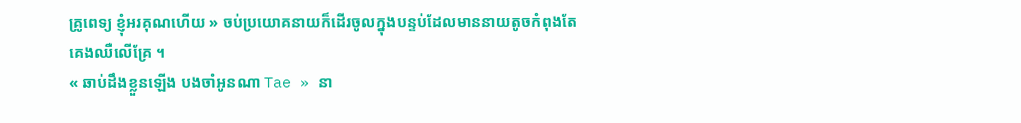គ្រូពេទ្យ ខ្ញុំអរគុណហើយ » ចប់ប្រយោគនាយក៏ដើរចូលក្នុងបន្ទប់ដែលមាននាយតូចកំពុងតែគេងឈឺលើគ្រែ ។
« ឆាប់ដឹងខ្លួនឡើង បងចាំអូនណា Tae » នា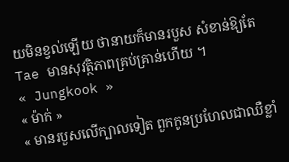យមិនខ្វល់ឡើយ ថានាយក៏មានរបួស សំខាន់ឱ្យតែ Tae មានសុវត្ថិភាពគ្រប់គ្រាន់ហើយ ។
« Jungkook »
« ម៉ាក់ »
« មានរបួសលើក្បាលទៀត ពួកកូនប្រហែលជាឈឺខ្លាំ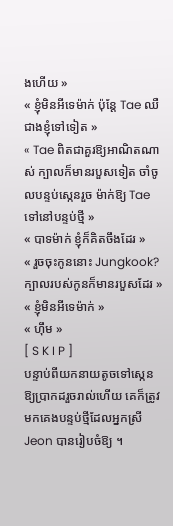ងហើយ »
« ខ្ញុំមិនអីទេម៉ាក់ ប៉ុន្តែ Tae ឈឺជាងខ្ញុំទៅទៀត »
« Tae ពិតជាគួរឱ្យអាណិតណាស់ ក្បាលក៏មានរបួសទៀត ចាំចូលបន្ទប់ស្កេនរួច ម៉ាក់ឱ្យ Tae ទៅនៅបន្ទប់ថ្មី »
« បាទម៉ាក់ ខ្ញុំក៏គិតចឹងដែរ »
« រួចចុះកូននោះ Jungkook? ក្បាលរបស់កូនក៏មានរបួសដែរ »
« ខ្ញុំមិនអីទេម៉ាក់ »
« ហ៊ឹម »
[ S K I P ]
បន្ទាប់ពីយកនាយតូចទៅស្កេនឱ្យប្រាកដរួចរាល់ហើយ គេក៏ត្រូវមកគេងបន្ទប់ថ្មីដែលអ្នកស្រី Jeon បានរៀបចំឱ្យ ។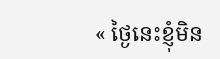« ថ្ងៃនេះខ្ញុំមិន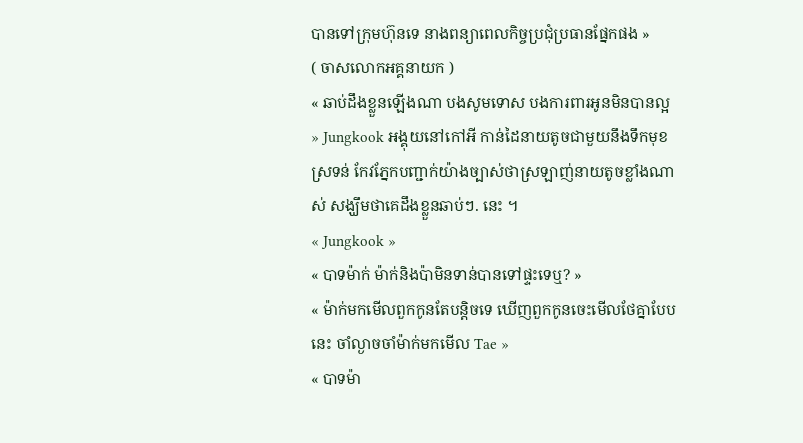បានទៅក្រុមហ៊ុនទេ នាងពន្យាពេលកិច្ចប្រជុំប្រធានផ្នែកផង »
( ចាសលោកអគ្គនាយក )
« ឆាប់ដឹងខ្លួនឡើងណា បងសូមទោស បងការពារអូនមិនបានល្អ » Jungkook អង្គុយនៅកៅអី កាន់ដៃនាយតូចជាមួយនឹងទឹកមុខស្រទន់ កែវភ្នែកបញ្ជាក់យ៉ាងច្បាស់ថាស្រឡាញ់នាយតូចខ្លាំងណាស់ សង្ឃឹមថាគេដឹងខ្លួនឆាប់ៗ. នេះ ។
« Jungkook »
« បាទម៉ាក់ ម៉ាក់និងប៉ាមិនទាន់បានទៅផ្ទះទេឬ? »
« ម៉ាក់មកមើលពួកកូនតែបន្តិចទេ ឃើញពួកកូនចេះមើលថែគ្នាបែបនេះ ចាំល្ងាចចាំម៉ាក់មកមើល Tae »
« បាទម៉ា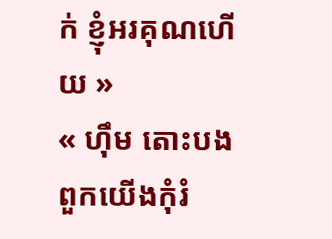ក់ ខ្ញុំអរគុណហើយ »
« ហ៊ឹម តោះបង ពួកយើងកុំរំ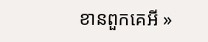ខានពួកគេអី »